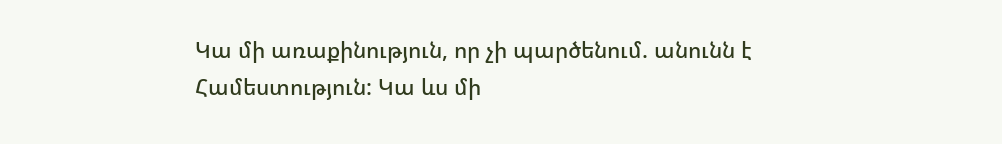Կա մի առաքինություն, որ չի պարծենում. անունն է Համեստություն: Կա ևս մի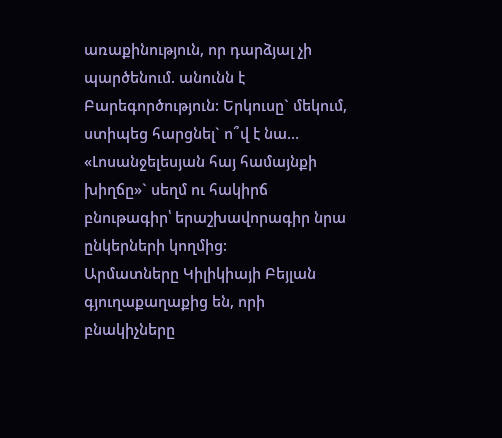առաքինություն, որ դարձյալ չի պարծենում. անունն է Բարեգործություն: Երկուսը` մեկում, ստիպեց հարցնել` ո՞վ է նա… «Լոսանջելեսյան հայ համայնքի խիղճը»` սեղմ ու հակիրճ բնութագիր՝ երաշխավորագիր նրա ընկերների կողմից:
Արմատները Կիլիկիայի Բեյլան գյուղաքաղաքից են, որի բնակիչները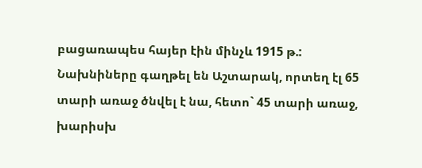բացառապես հայեր էին մինչև 1915 թ.: Նախնիները գաղթել են Աշտարակ, որտեղ էլ 65 տարի առաջ ծնվել է նա, հետո` 45 տարի առաջ, խարիսխ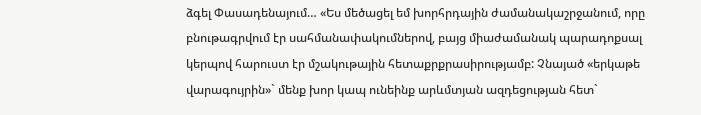ձգել Փասադենայում… «Ես մեծացել եմ խորհրդային ժամանակաշրջանում, որը բնութագրվում էր սահմանափակումներով, բայց միաժամանակ պարադոքսալ կերպով հարուստ էր մշակութային հետաքրքրասիրությամբ: Չնայած «երկաթե վարագույրին»` մենք խոր կապ ունեինք արևմտյան ազդեցության հետ`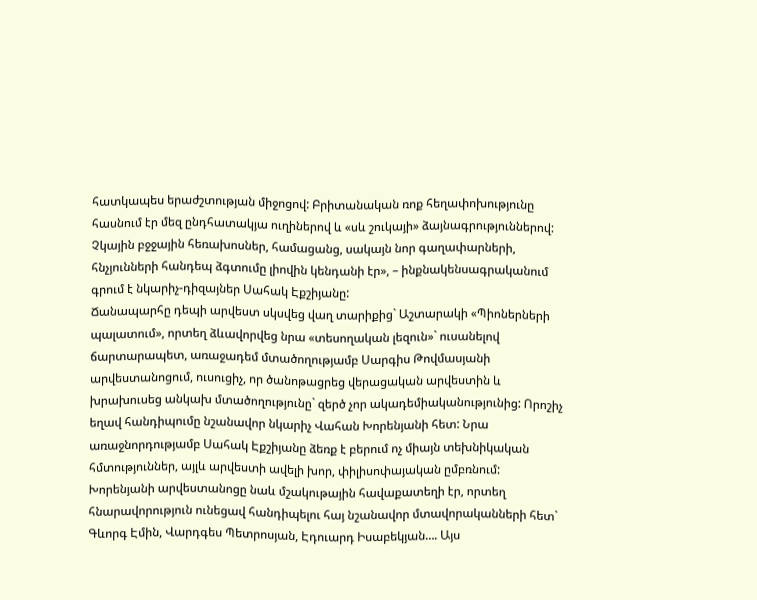հատկապես երաժշտության միջոցով: Բրիտանական ռոք հեղափոխությունը հասնում էր մեզ ընդհատակյա ուղիներով և «սև շուկայի» ձայնագրություններով: Չկային բջջային հեռախոսներ, համացանց, սակայն նոր գաղափարների, հնչյունների հանդեպ ձգտումը լիովին կենդանի էր», – ինքնակենսագրականում գրում է նկարիչ-դիզայներ Սահակ Էքշիյանը:
Ճանապարհը դեպի արվեստ սկսվեց վաղ տարիքից` Աշտարակի «Պիոներների պալատում», որտեղ ձևավորվեց նրա «տեսողական լեզուն»` ուսանելով ճարտարապետ, առաջադեմ մտածողությամբ Սարգիս Թովմասյանի արվեստանոցում, ուսուցիչ, որ ծանոթացրեց վերացական արվեստին և խրախուսեց անկախ մտածողությունը` զերծ չոր ակադեմիականությունից: Որոշիչ եղավ հանդիպումը նշանավոր նկարիչ Վահան Խորենյանի հետ: Նրա առաջնորդությամբ Սահակ Էքշիյանը ձեռք է բերում ոչ միայն տեխնիկական հմտություններ, այլև արվեստի ավելի խոր, փիլիսոփայական ըմբռնում: Խորենյանի արվեստանոցը նաև մշակութային հավաքատեղի էր, որտեղ հնարավորություն ունեցավ հանդիպելու հայ նշանավոր մտավորականների հետ` Գևորգ Էմին, Վարդգես Պետրոսյան, Էդուարդ Իսաբեկյան…. Այս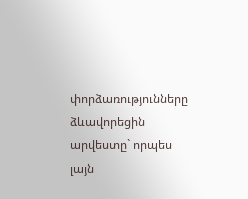փորձառությունները ձևավորեցին արվեստը` որպես լայն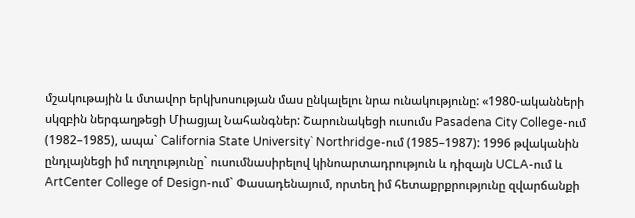մշակութային և մտավոր երկխոսության մաս ընկալելու նրա ունակությունը: «1980-ականների սկզբին ներգաղթեցի Միացյալ Նահանգներ: Շարունակեցի ուսումս Pasadena City College-ում (1982–1985), ապա` California State University` Northridge-ում (1985–1987): 1996 թվականին ընդլայնեցի իմ ուղղությունը` ուսումնասիրելով կինոարտադրություն և դիզայն UCLA-ում և ArtCenter College of Design-ում` Փասադենայում, որտեղ իմ հետաքրքրությունը զվարճանքի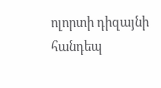ոլորտի դիզայնի հանդեպ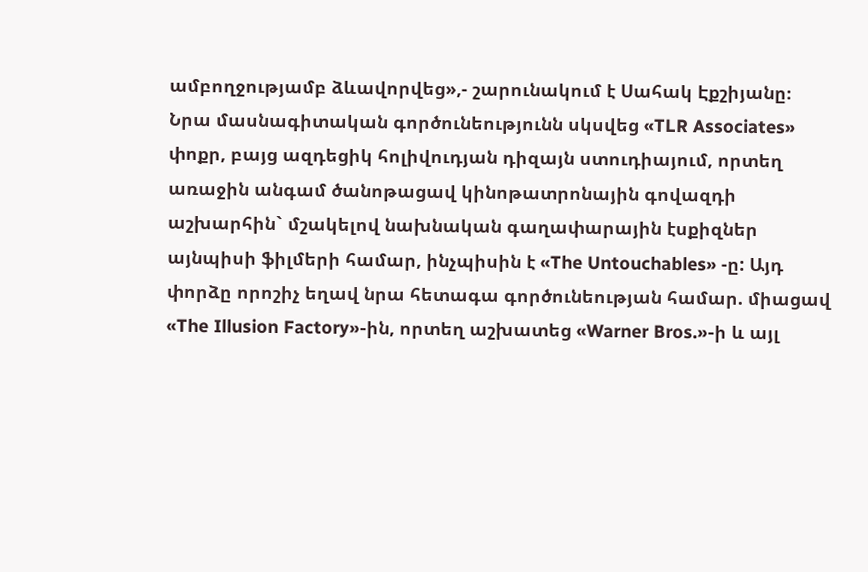ամբողջությամբ ձևավորվեց»,- շարունակում է Սահակ Էքշիյանը։
Նրա մասնագիտական գործունեությունն սկսվեց «TLR Associates» փոքր, բայց ազդեցիկ հոլիվուդյան դիզայն ստուդիայում, որտեղ առաջին անգամ ծանոթացավ կինոթատրոնային գովազդի աշխարհին` մշակելով նախնական գաղափարային էսքիզներ այնպիսի ֆիլմերի համար, ինչպիսին է «The Untouchables» -ը: Այդ փորձը որոշիչ եղավ նրա հետագա գործունեության համար. միացավ «The Illusion Factory»-ին, որտեղ աշխատեց «Warner Bros.»-ի և այլ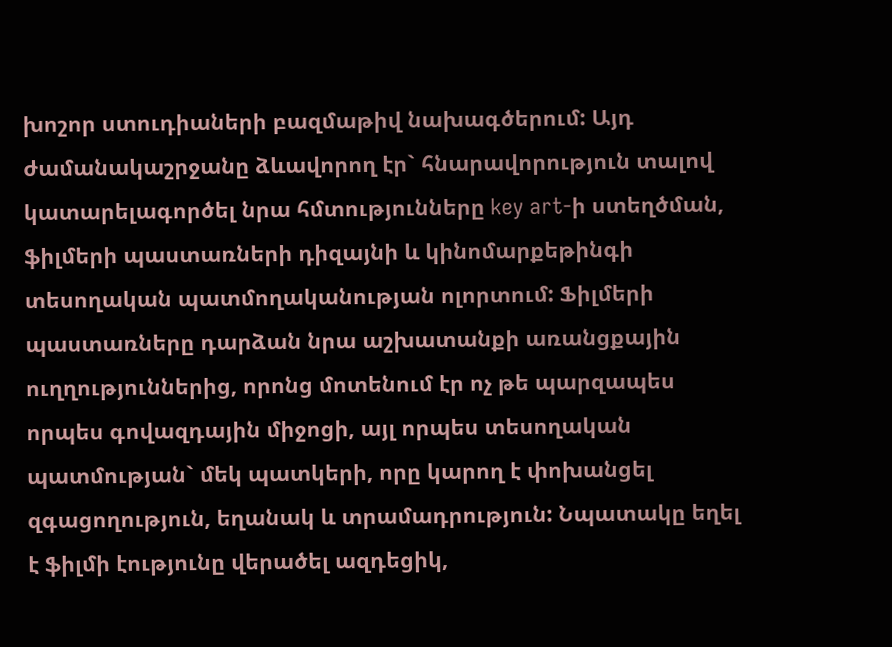խոշոր ստուդիաների բազմաթիվ նախագծերում: Այդ ժամանակաշրջանը ձևավորող էր` հնարավորություն տալով կատարելագործել նրա հմտությունները key art-ի ստեղծման, ֆիլմերի պաստառների դիզայնի և կինոմարքեթինգի տեսողական պատմողականության ոլորտում: Ֆիլմերի պաստառները դարձան նրա աշխատանքի առանցքային ուղղություններից, որոնց մոտենում էր ոչ թե պարզապես որպես գովազդային միջոցի, այլ որպես տեսողական պատմության` մեկ պատկերի, որը կարող է փոխանցել զգացողություն, եղանակ և տրամադրություն: Նպատակը եղել է ֆիլմի էությունը վերածել ազդեցիկ,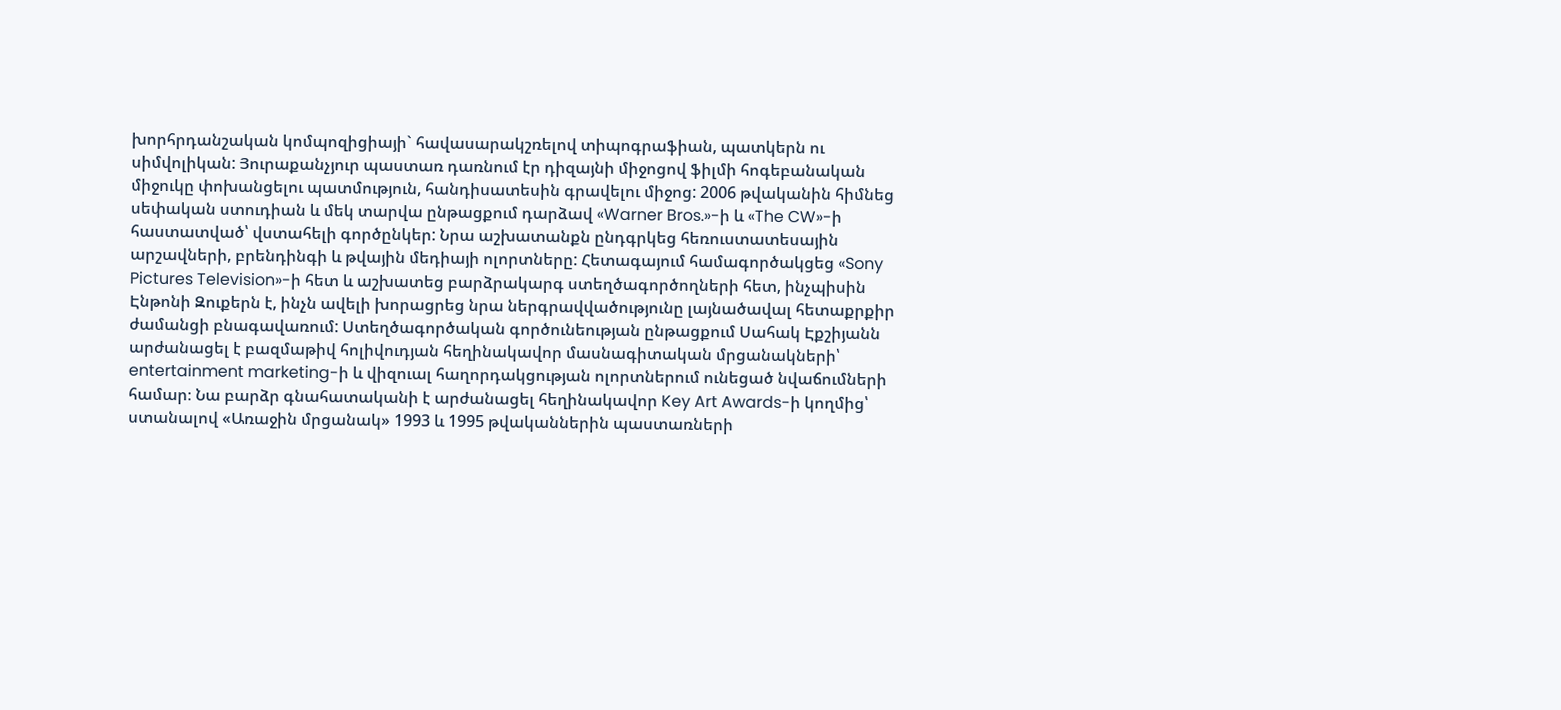խորհրդանշական կոմպոզիցիայի` հավասարակշռելով տիպոգրաֆիան, պատկերն ու սիմվոլիկան: Յուրաքանչյուր պաստառ դառնում էր դիզայնի միջոցով ֆիլմի հոգեբանական միջուկը փոխանցելու պատմություն, հանդիսատեսին գրավելու միջոց: 2006 թվականին հիմնեց սեփական ստուդիան և մեկ տարվա ընթացքում դարձավ «Warner Bros.»-ի և «The CW»-ի հաստատված՝ վստահելի գործընկեր: Նրա աշխատանքն ընդգրկեց հեռուստատեսային արշավների, բրենդինգի և թվային մեդիայի ոլորտները: Հետագայում համագործակցեց «Sony Pictures Television»-ի հետ և աշխատեց բարձրակարգ ստեղծագործողների հետ, ինչպիսին Էնթոնի Զուքերն է, ինչն ավելի խորացրեց նրա ներգրավվածությունը լայնածավալ հետաքրքիր ժամանցի բնագավառում: Ստեղծագործական գործունեության ընթացքում Սահակ Էքշիյանն արժանացել է բազմաթիվ հոլիվուդյան հեղինակավոր մասնագիտական մրցանակների՝ entertainment marketing-ի և վիզուալ հաղորդակցության ոլորտներում ունեցած նվաճումների համար։ Նա բարձր գնահատականի է արժանացել հեղինակավոր Key Art Awards-ի կողմից՝ ստանալով «Առաջին մրցանակ» 1993 և 1995 թվականներին պաստառների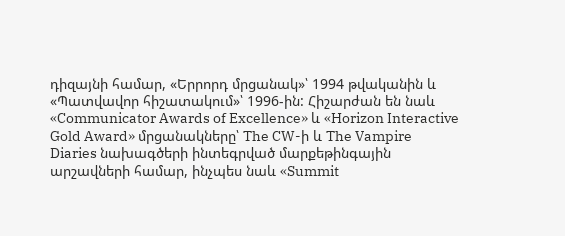դիզայնի համար, «Երրորդ մրցանակ»՝ 1994 թվականին և «Պատվավոր հիշատակում»՝ 1996-ին: Հիշարժան են նաև «Communicator Awards of Excellence» և «Horizon Interactive Gold Award» մրցանակները՝ The CW-ի և The Vampire Diaries նախագծերի ինտեգրված մարքեթինգային արշավների համար, ինչպես նաև «Summit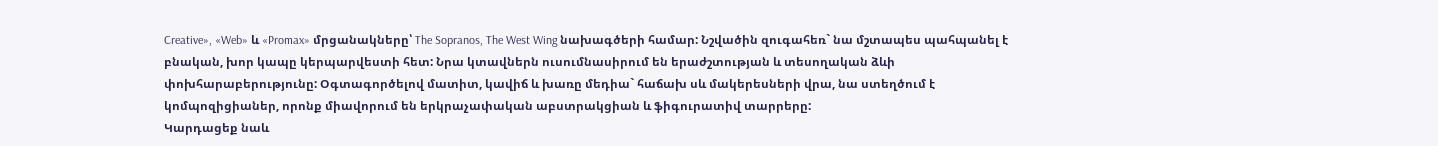Creative», «Web» և «Promax» մրցանակները՝ The Sopranos, The West Wing նախագծերի համար: Նշվածին զուգահեռ` նա մշտապես պահպանել է բնական, խոր կապը կերպարվեստի հետ: Նրա կտավներն ուսումնասիրում են երաժշտության և տեսողական ձևի փոխհարաբերությունը: Օգտագործելով մատիտ, կավիճ և խառը մեդիա` հաճախ սև մակերեսների վրա, նա ստեղծում է կոմպոզիցիաներ, որոնք միավորում են երկրաչափական աբստրակցիան և ֆիգուրատիվ տարրերը:
Կարդացեք նաև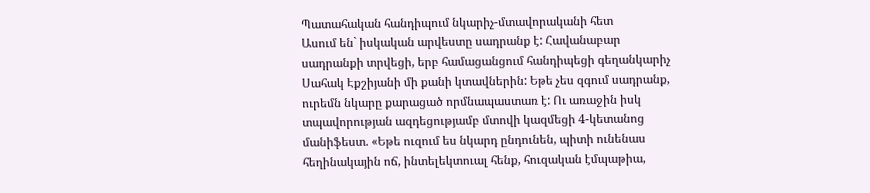Պատահական հանդիպում նկարիչ-մտավորականի հետ
Ասում են` իսկական արվեստը սադրանք է: Հավանաբար սադրանքի տրվեցի, երբ համացանցում հանդիպեցի գեղանկարիչ Սահակ Էքշիյանի մի քանի կտավներին: Եթե չես զգում սադրանք, ուրեմն նկարը քարացած որմնապաստառ է: Ու առաջին իսկ տպավորության ազդեցությամբ մտովի կազմեցի 4-կետանոց մանիֆեստ. «Եթե ուզում ես նկարդ ընդունեն, պիտի ունենաս հեղինակային ոճ, ինտելեկտուալ հենք, հուզական էմպաթիա,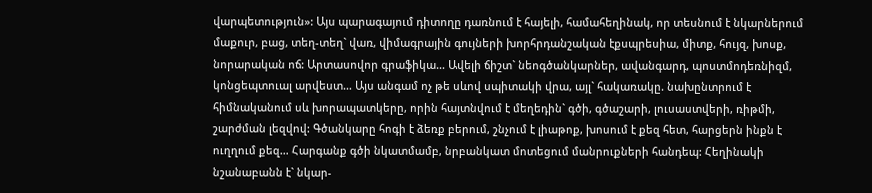վարպետություն»: Այս պարագայում դիտողը դառնում է հայելի, համահեղինակ, որ տեսնում է նկարներում մաքուր, բաց, տեղ-տեղ` վառ, վիմագրային գույների խորհրդանշական էքսպրեսիա, միտք, հույզ, խոսք, նորարական ոճ: Արտասովոր գրաֆիկա… Ավելի ճիշտ` նեոգծանկարներ, ավանգարդ, պոստմոդեռնիզմ, կոնցեպտուալ արվեստ… Այս անգամ ոչ թե սևով սպիտակի վրա, այլ` հակառակը. նախընտրում է հիմնականում սև խորապատկերը, որին հայտնվում է մեղեդին` գծի, գծաշարի, լուսաստվերի, ռիթմի, շարժման լեզվով: Գծանկարը հոգի է ձեռք բերում, շնչում է լիաթոք, խոսում է քեզ հետ, հարցերն ինքն է ուղղում քեզ… Հարգանք գծի նկատմամբ, նրբանկատ մոտեցում մանրուքների հանդեպ: Հեղինակի նշանաբանն է` նկար-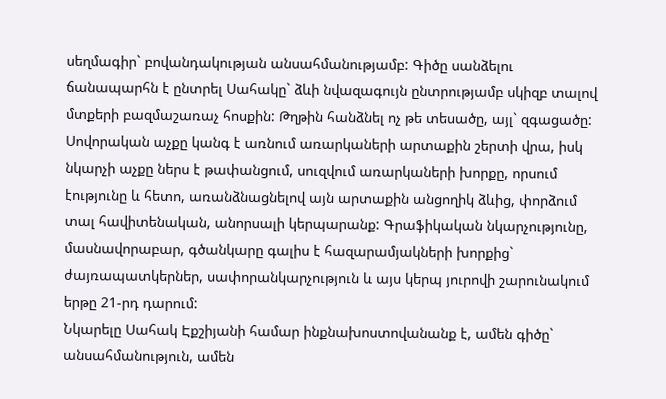սեղմագիր` բովանդակության անսահմանությամբ: Գիծը սանձելու ճանապարհն է ընտրել Սահակը` ձևի նվազագույն ընտրությամբ սկիզբ տալով մտքերի բազմաշառաչ հոսքին: Թղթին հանձնել ոչ թե տեսածը, այլ` զգացածը: Սովորական աչքը կանգ է առնում առարկաների արտաքին շերտի վրա, իսկ նկարչի աչքը ներս է թափանցում, սուզվում առարկաների խորքը, որսում էությունը և հետո, առանձնացնելով այն արտաքին անցողիկ ձևից, փորձում տալ հավիտենական, անորսալի կերպարանք: Գրաֆիկական նկարչությունը, մասնավորաբար, գծանկարը գալիս է հազարամյակների խորքից` ժայռապատկերներ, սափորանկարչություն և այս կերպ յուրովի շարունակում երթը 21-րդ դարում:
Նկարելը Սահակ Էքշիյանի համար ինքնախոստովանանք է, ամեն գիծը` անսահմանություն, ամեն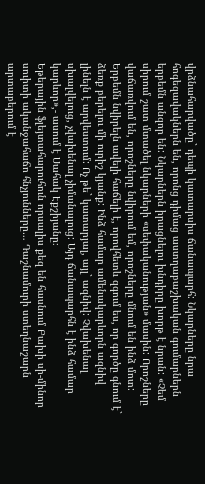վրձնահարվածը` դեպի կատարսիս ճանապարհ: Նկարները նրա հոգեզավակներն են, որոնց դիմաց աստղաբաշխական գումարներն երբեմն անզոր են: Նկարներն իրացնելու խնդիրը խորթ է նրան: «Չեմ սիրում շատ մտածել նկարների «սեփականության» մասին: Որոշները վաճառվում են, որոշները նվիրում եմ, որոշները մնում են ինձ մոտ: Երբեմն նվիրելն ավելի հաճելի է, որովհետև զգում ես, որ գործը գնում է` ձեռք բերելու մի ուրիշ կյանք: Ինձ համար ամենակարևորն ազնիվ լինելն է արվեստում: Ոչ թե` կատարյալ, այլ` ազնիվ: Չվախենալ սխալվելուց, չվախենալ չիմանալուց: Այդ ճանապարհն է ինձ համար կարևոր»,- ասում է Սահակ Էքշիյանը։
Եթերային ֆլեյտահարուհուն որսալիս քեզ են հասնում Բախի սի-մինոր սուիտի ականջահաճո հնչյունները… Դաշնամուրի ստեղնաշարն արտաբերում է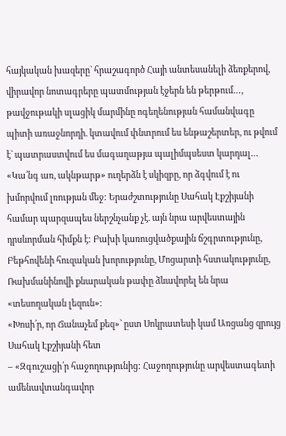հայկական խազերը` հրաշագործ Հայի անտեսանելի ձեռքերով, վիրավոր նոտագրերը պատմության էջերն են թերթում…, թավջութակի սլացիկ մարմինը ոգեղենության համանվագը պիտի առաջնորդի. կտավում փնտրում ես ենթաշերտեր, ու թվում է` պատրաստվում ես մագաղաթյա պալիմպսեստ կարդալ… «Կա՛նգ առ, ակնթարթ» ուղերձն է սկիզբը, որ ձգվում է ու խմորվում լռության մեջ: Երաժշտությունը Սահակ Էքշիյանի համար պարզապես ներշնչանք չէ. այն նրա արվեստային դրսևորման հիմքն է: Բախի կառուցվածքային ճշգրտությունը, Բեթհովենի հուզական խորությունը, Մոցարտի հստակությունը, Ռախմանինովի քնարական թափը ձևավորել են նրա «տեսողական լեզուն»։
«Խոսի՛ր, որ Ճանաչեմ քեզ»՝ ըստ Սոկրատեսի կամ Առցանց զրույց Սահակ Էքշիյանի հետ
– «Զգուշացի՛ր հաջողությունից: Հաջողությունը արվեստագետի ամենավտանգավոր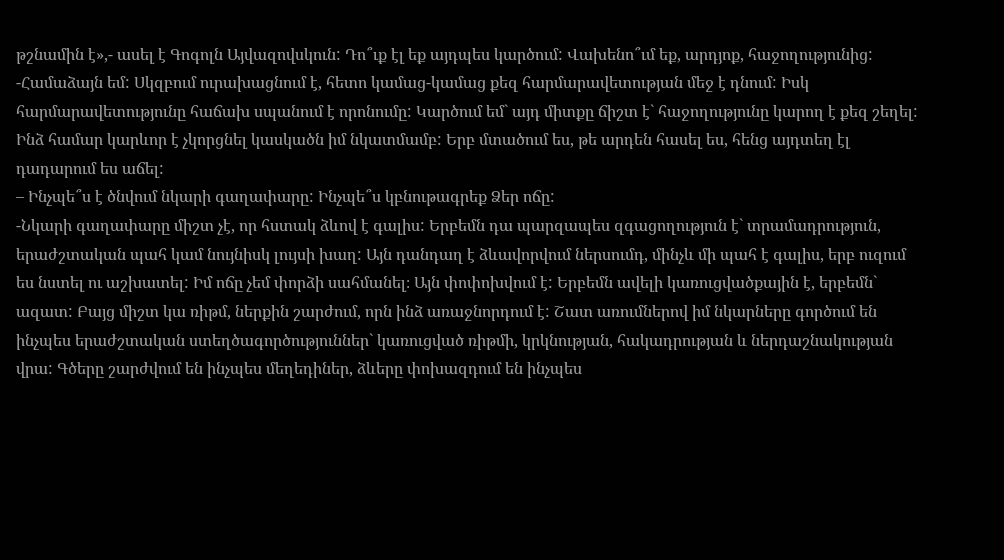թշնամին է»,- ասել է Գոգոլն Այվազովսկուն: Դո՞ւք էլ եք այդպես կարծում: Վախենո՞ւմ եք, արդյոք, հաջողությունից:
-Համաձայն եմ: Սկզբում ուրախացնում է, հետո կամաց-կամաց քեզ հարմարավետության մեջ է դնում: Իսկ հարմարավետությունը հաճախ սպանում է որոնումը: Կարծում եմ` այդ միտքը ճիշտ է` հաջողությունը կարող է քեզ շեղել: Ինձ համար կարևոր է չկորցնել կասկածն իմ նկատմամբ: Երբ մտածում ես, թե արդեն հասել ես, հենց այդտեղ էլ դադարում ես աճել:
– Ինչպե՞ս է ծնվում նկարի գաղափարը: Ինչպե՞ս կբնութագրեք Ձեր ոճը:
-Նկարի գաղափարը միշտ չէ, որ հստակ ձևով է գալիս: Երբեմն դա պարզապես զգացողություն է` տրամադրություն, երաժշտական պահ կամ նույնիսկ լույսի խաղ: Այն դանդաղ է ձևավորվում ներսումդ, մինչև մի պահ է գալիս, երբ ուզում ես նստել ու աշխատել: Իմ ոճը չեմ փորձի սահմանել։ Այն փոփոխվում է: Երբեմն ավելի կառուցվածքային է, երբեմն` ազատ: Բայց միշտ կա ռիթմ, ներքին շարժում, որն ինձ առաջնորդում է: Շատ առումներով իմ նկարները գործում են ինչպես երաժշտական ստեղծագործություններ` կառուցված ռիթմի, կրկնության, հակադրության և ներդաշնակության վրա: Գծերը շարժվում են ինչպես մեղեդիներ, ձևերը փոխազդում են ինչպես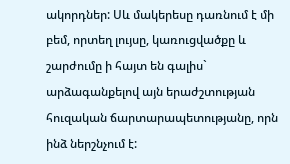ակորդներ: Սև մակերեսը դառնում է մի բեմ, որտեղ լույսը, կառուցվածքը և շարժումը ի հայտ են գալիս` արձագանքելով այն երաժշտության հուզական ճարտարապետությանը, որն ինձ ներշնչում է: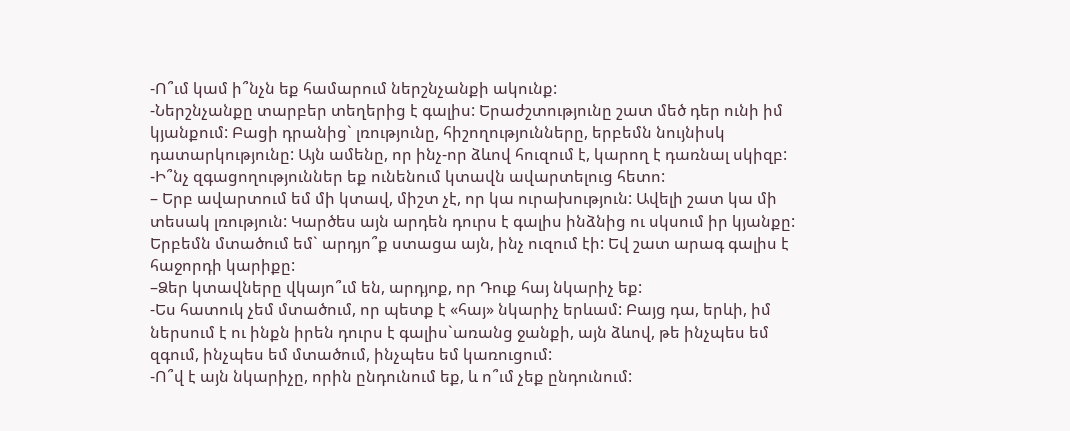-Ո՞ւմ կամ ի՞նչն եք համարում ներշնչանքի ակունք:
-Ներշնչանքը տարբեր տեղերից է գալիս: Երաժշտությունը շատ մեծ դեր ունի իմ
կյանքում: Բացի դրանից` լռությունը, հիշողությունները, երբեմն նույնիսկ
դատարկությունը: Այն ամենը, որ ինչ-որ ձևով հուզում է, կարող է դառնալ սկիզբ:
-Ի՞նչ զգացողություններ եք ունենում կտավն ավարտելուց հետո:
– Երբ ավարտում եմ մի կտավ, միշտ չէ, որ կա ուրախություն: Ավելի շատ կա մի տեսակ լռություն: Կարծես այն արդեն դուրս է գալիս ինձնից ու սկսում իր կյանքը: Երբեմն մտածում եմ` արդյո՞ք ստացա այն, ինչ ուզում էի: Եվ շատ արագ գալիս է հաջորդի կարիքը:
–Ձեր կտավները վկայո՞ւմ են, արդյոք, որ Դուք հայ նկարիչ եք:
-Ես հատուկ չեմ մտածում, որ պետք է «հայ» նկարիչ երևամ: Բայց դա, երևի, իմ ներսում է ու ինքն իրեն դուրս է գալիս`առանց ջանքի, այն ձևով, թե ինչպես եմ զգում, ինչպես եմ մտածում, ինչպես եմ կառուցում:
-Ո՞վ է այն նկարիչը, որին ընդունում եք, և ո՞ւմ չեք ընդունում: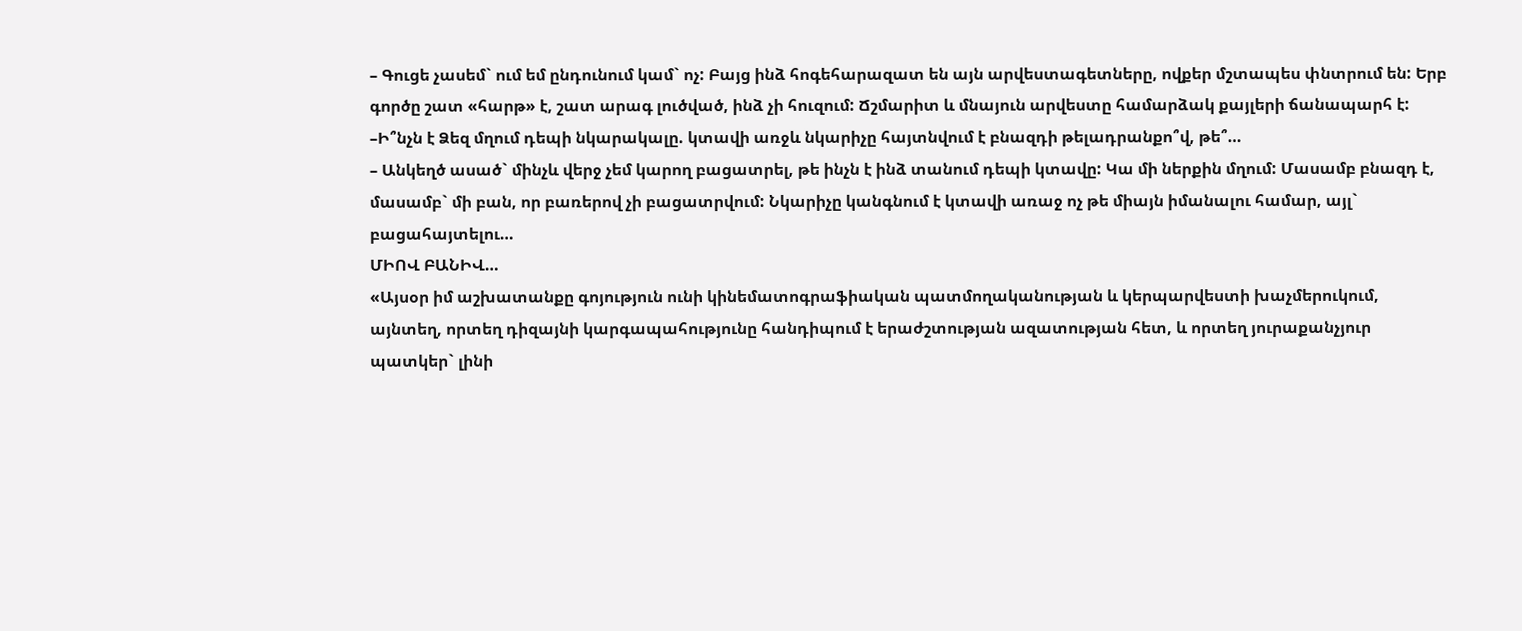– Գուցե չասեմ` ում եմ ընդունում կամ` ոչ: Բայց ինձ հոգեհարազատ են այն արվեստագետները, ովքեր մշտապես փնտրում են: Երբ գործը շատ «հարթ» է, շատ արագ լուծված, ինձ չի հուզում: Ճշմարիտ և մնայուն արվեստը համարձակ քայլերի ճանապարհ է:
–Ի՞նչն է Ձեզ մղում դեպի նկարակալը. կտավի առջև նկարիչը հայտնվում է բնազդի թելադրանքո՞վ, թե՞…
– Անկեղծ ասած` մինչև վերջ չեմ կարող բացատրել, թե ինչն է ինձ տանում դեպի կտավը: Կա մի ներքին մղում: Մասամբ բնազդ է, մասամբ` մի բան, որ բառերով չի բացատրվում: Նկարիչը կանգնում է կտավի առաջ ոչ թե միայն իմանալու համար, այլ` բացահայտելու…
ՄԻՈՎ ԲԱՆԻՎ…
«Այսօր իմ աշխատանքը գոյություն ունի կինեմատոգրաֆիական պատմողականության և կերպարվեստի խաչմերուկում, այնտեղ, որտեղ դիզայնի կարգապահությունը հանդիպում է երաժշտության ազատության հետ, և որտեղ յուրաքանչյուր պատկեր` լինի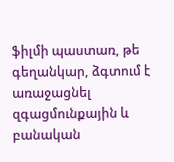ֆիլմի պաստառ, թե գեղանկար, ձգտում է առաջացնել զգացմունքային և բանական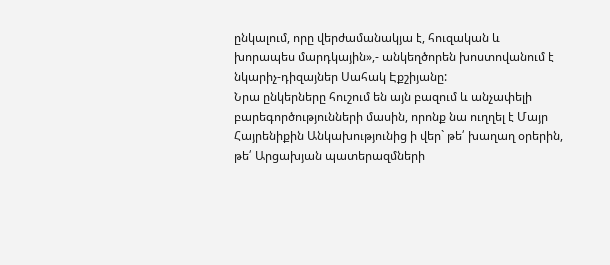ընկալում, որը վերժամանակյա է, հուզական և խորապես մարդկային»,- անկեղծորեն խոստովանում է նկարիչ-դիզայներ Սահակ Էքշիյանը:
Նրա ընկերները հուշում են այն բազում և անչափելի բարեգործությունների մասին, որոնք նա ուղղել է Մայր Հայրենիքին Անկախությունից ի վեր` թե՛ խաղաղ օրերին, թե՛ Արցախյան պատերազմների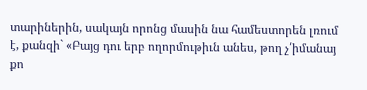տարիներին, սակայն որոնց մասին նա համեստորեն լռում է, քանզի` «Բայց դու երբ ողորմութիւն անես, թող չ՛իմանայ քո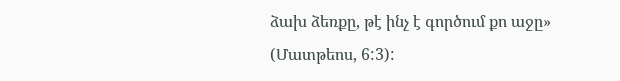ձախ ձեռքը, թէ ինչ է գործում քո աջը» (Մատթեոս, 6:3):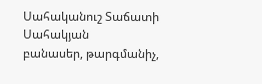Սահականուշ Տաճատի Սահակյան
բանասեր, թարգմանիչ,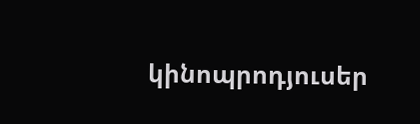կինոպրոդյուսեր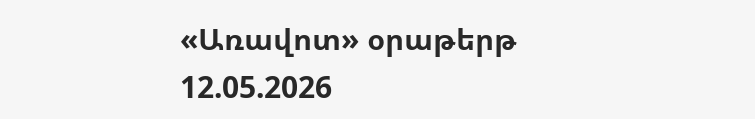«Առավոտ» օրաթերթ
12.05.2026